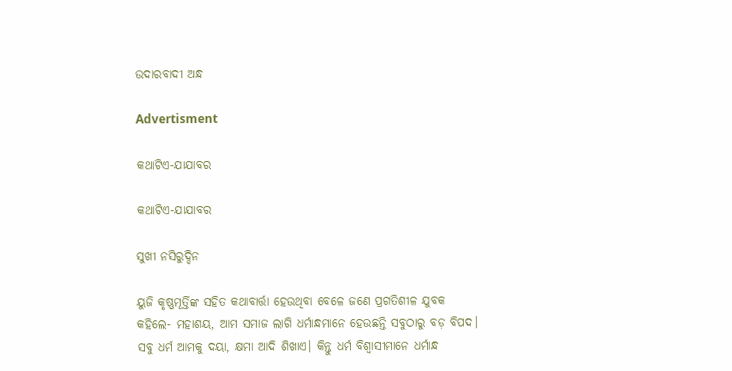ଉଦାରବାଦୀ ଅନ୍ଧ

Advertisment

କଥାଟିଏ-ଯାଯାବର

କଥାଟିଏ-ଯାଯାବର

ସୁଖୀ ନସିରୁଦ୍ଦିନ

ୟୁଜି କୃଷ୍ଣମୂର୍ତ୍ତିଙ୍କ ସହିତ କଥାବାର୍ତ୍ତା ହେଉଥିବା ବେଳେ ଜଣେ ପ୍ରଗତିଶୀଳ ଯୁବକ କହିଲେ- ମହାଶୟ, ଆମ ସମାଜ ଲାଗି ଧର୍ମାନ୍ଧମାନେ ହେଉଛନ୍ତି ସବୁଠାରୁ ବଡ଼ ବିପଦ। ସବୁ ଧର୍ମ ଆମକୁ ଦୟା, କ୍ଷମା ଆଦି ଶିଖାଏ। କିନ୍ତୁ ଧର୍ମ ବିଶ୍ବାସୀମାନେ ଧର୍ମାନ୍ଧ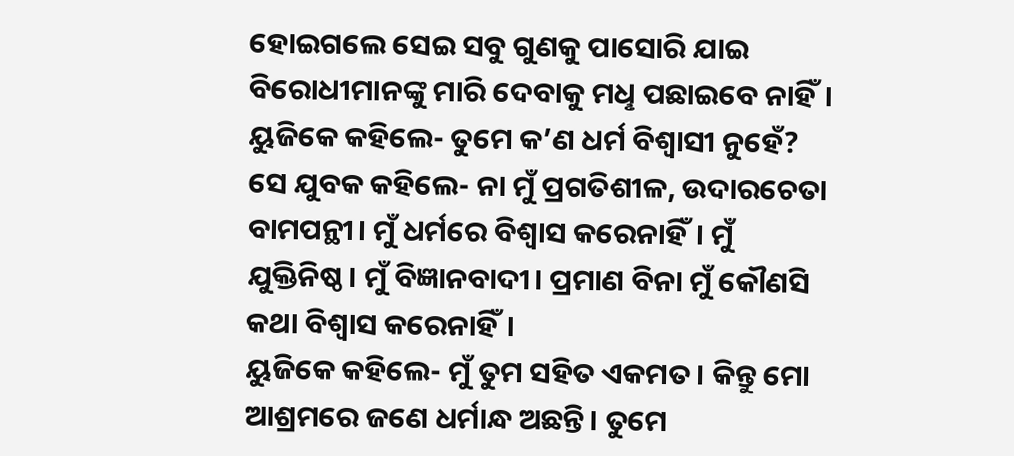ହୋଇଗଲେ ସେଇ ସବୁ ଗୁଣକୁ ପା‌ସୋରି ଯାଇ ବିରୋଧୀମାନଙ୍କୁ ମାରି ଦେବାକୁ ମଧୢ ପଛାଇବେ ନାହିଁ।
ୟୁଜିକେ କହିଲେ- ତୁମେ କ’ଣ ଧର୍ମ ବିଶ୍ବାସୀ ନୁହେଁ?
ସେ ଯୁବକ କହିଲେ- ନା ମୁଁ ପ୍ରଗତିଶୀଳ, ଉଦାରଚେତା ବାମପନ୍ଥୀ। ମୁଁ ଧର୍ମରେ ବିଶ୍ବାସ କରେନାହିଁ। ମୁଁ ଯୁକ୍ତିନିଷ୍ଠ। ମୁଁ ବିଜ୍ଞାନବାଦୀ। ପ୍ରମାଣ ବିନା ମୁଁ କୌଣସି କଥା ବିଶ୍ବାସ କରେନାହିଁ।
ୟୁଜିକେ କହିଲେ- ମୁଁ ତୁମ ସହିତ ଏକମତ। କିନ୍ତୁ ମୋ ଆଶ୍ରମରେ ଜଣେ ଧର୍ମାନ୍ଧ ଅଛନ୍ତି। ତୁମେ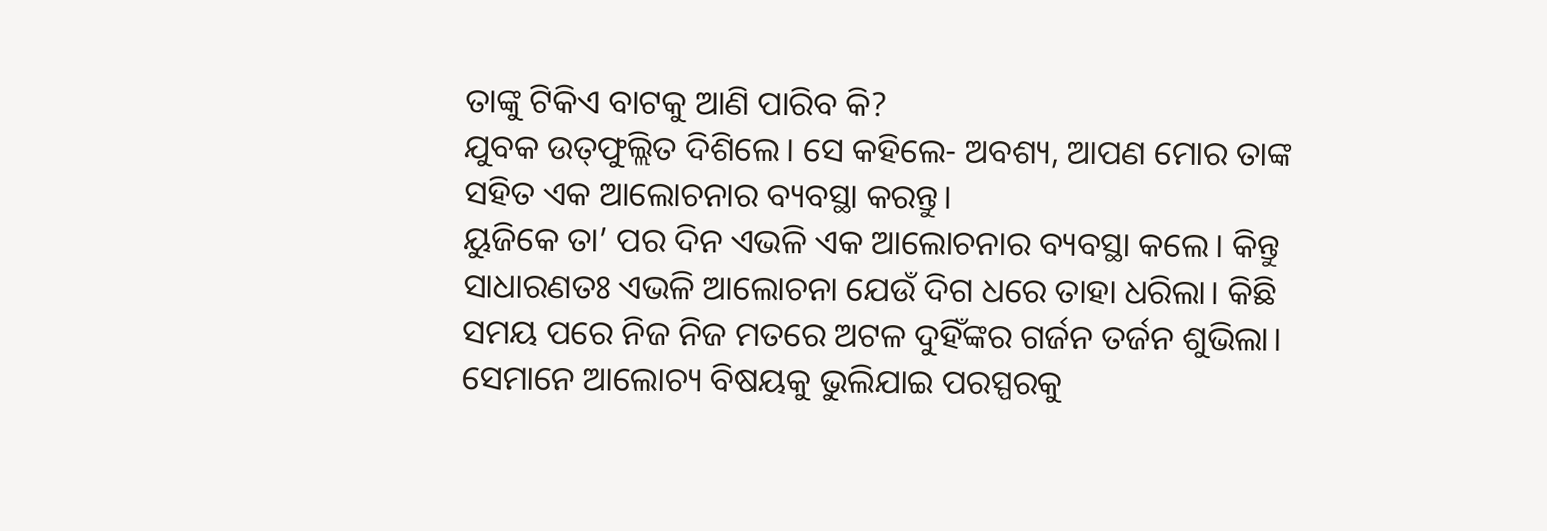ତାଙ୍କୁ ଟିକିଏ ବାଟକୁ ଆଣି ପାରିବ କି?
ଯୁବକ ଉତ୍‌ଫୁଲ୍ଲିତ ଦିଶିଲେ। ସେ କହିଲେ- ଅବଶ୍ୟ, ଆପଣ ମୋର ତାଙ୍କ ସହିତ ଏକ ଆଲୋଚନାର ବ୍ୟବସ୍ଥା କରନ୍ତୁ।
ୟୁଜିକେ ତା’ ପର ଦିନ ଏଭଳି ଏକ ଆଲୋଚନାର ବ୍ୟବସ୍ଥା କଲେ। କିନ୍ତୁ ସାଧାରଣତଃ ଏଭଳି ଆଲୋଚନା ଯେଉଁ ଦିଗ ଧରେ ତାହା ଧରିଲା। କିଛି ସମୟ ପରେ ନିଜ ନିଜ ମତରେ ଅଟଳ ଦୁହିଁଙ୍କର ଗର୍ଜନ ତର୍ଜନ ଶୁଭିଲା। ସେମାନେ ଆଲୋଚ୍ୟ ବିଷୟକୁ ଭୁଲିଯାଇ ପରସ୍ପରକୁ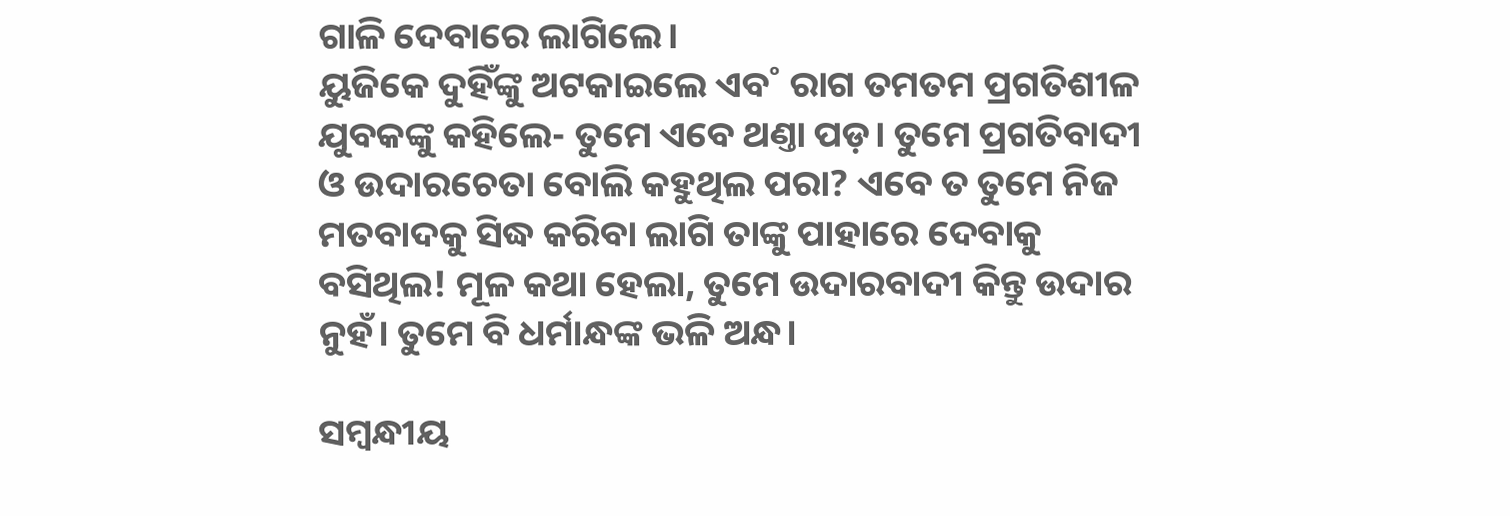ଗାଳି ଦେବାରେ ଲାଗିଲେ।
ୟୁଜିକେ ଦୁହିଁଙ୍କୁ ଅଟକାଇଲେ ଏବ˚ ରାଗ ତମତମ ପ୍ରଗତିଶୀଳ ଯୁବକଙ୍କୁ କହିଲେ- ତୁମେ ଏବେ ଥଣ୍ତା ପଡ଼। ତୁମେ ପ୍ରଗତିବାଦୀ ଓ ଉଦାରଚେତା ବୋଲି କହୁଥିଲ ପରା? ଏବେ ତ ତୁମେ ନିଜ ମତବାଦକୁ ସିଦ୍ଧ କରିବା ଲାଗି ତାଙ୍କୁ ପାହାରେ ଦେବାକୁ ବସିଥିଲ! ମୂଳ କଥା ହେଲା, ତୁମେ ଉଦାରବାଦୀ କିନ୍ତୁ ଉଦାର ନୁହଁ। ତୁମେ ବି ଧର୍ମାନ୍ଧଙ୍କ ଭଳି ଅନ୍ଧ।

ସମ୍ବନ୍ଧୀୟ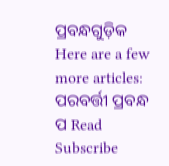ପ୍ରବନ୍ଧଗୁଡ଼ିକ
Here are a few more articles:
ପରବର୍ତ୍ତୀ ପ୍ରବନ୍ଧ ପ Read
Subscribe